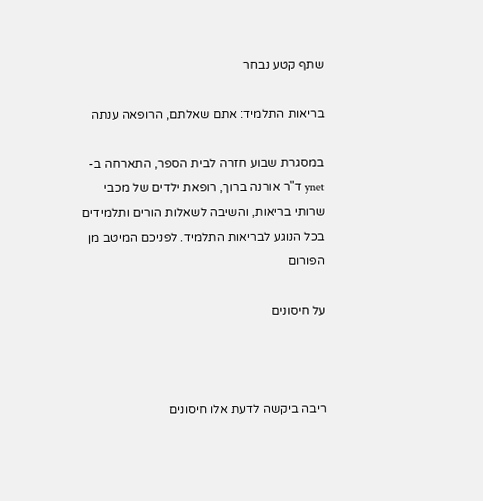שתף קטע נבחר

בריאות התלמיד: אתם שאלתם, הרופאה ענתה

במסגרת שבוע חזרה לבית הספר, התארחה ב-ynet ד"ר אורנה ברוך, רופאת ילדים של מכבי שרותי בריאות, והשיבה לשאלות הורים ותלמידים בכל הנוגע לבריאות התלמיד. לפניכם המיטב מן הפורום

על חיסונים



ריבה ביקשה לדעת אלו חיסונים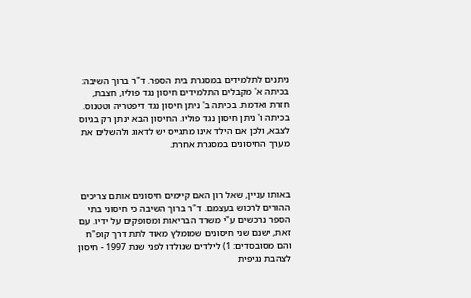ניתנים לתלמידים במסגרת בית הספר. ד"ר ברוך השיבה: בכיתה א' מקבלים התלמידים חיסון נגד פוליו, חצבת, חזרת ואדמת. בכיתה ב' ניתן חיסון נגד דיפטריה וטטנוס. בכיתה ו' ניתן חיסון נגד פוליו. החיסון הבא ינתן רק בגיוס לצבא, ולכן אם הילד אינו מתגייס יש לדאוג ולהשלים את מערך החיסונים במסגרת אחרת.



באותו עניין, שאל רון האם קיימים חיסונים אותם צריכים ההורים לרכוש בעצמם. ד"ר ברוך השיבה כי חיסוני בתי הספר נרכשים ע"י משרד הבריאות ומסופקים על ידיו. עם זאת, ישנם שני חיסונים שמומלץ מאוד לתת דרך קופ"ח והם מסובסדים: 1) לילדים שנולדו לפני שנת 1997 - חיסון לצהבת נגיפית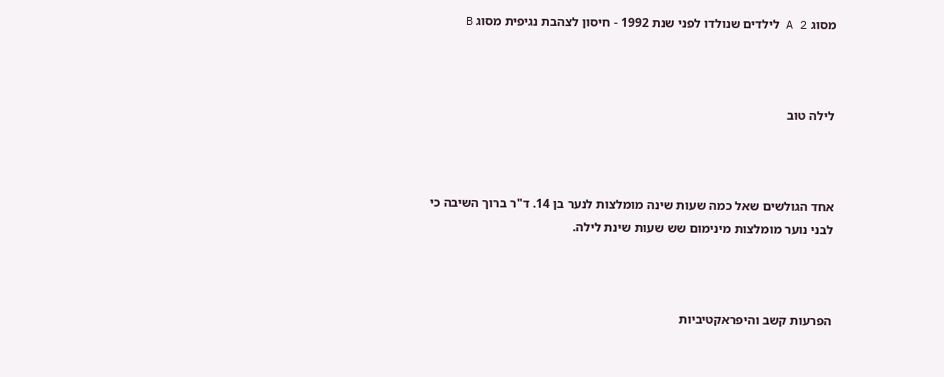מסוג A 2 לילדים שנולדו לפני שנת 1992 - חיסון לצהבת נגיפית מסוג B



לילה טוב



אחד הגולשים שאל כמה שעות שינה מומלצות לנער בן 14. ד"ר ברוך השיבה כי לבני נוער מומלצות מינימום שש שעות שינת לילה.



הפרעות קשב והיפראקטיביות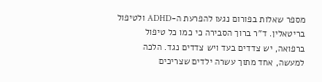מספר שאלות בפורום נגעו להפרעת ה-ADHD ולטיפול בריטאלין. ד"ר ברוך הסבירה כי כמו כל טיפול ברפואה, יש צדדים בעד ויש צדדים נגד. הלכה למעשה, אחד מתוך עשרה ילדים שצריכים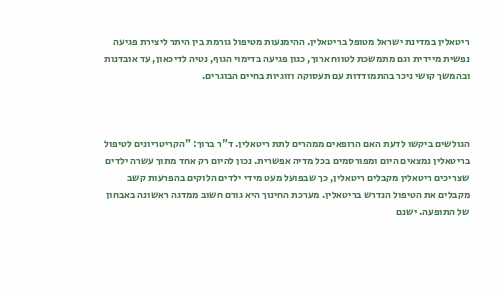ריטאלין במדינת ישראל מטופל בריטאלין. ההימנעות מטיפול גורמת בין היתר ליצירת פגיעה נפשית מיידית וגם מתמשכת לטווח ארוך, כגון פגיעה בדימוי הגוף, נטיה לדיכאון, עד אובדנות ובהמשך קושי ניכר בהתמודדות עם תעסוקה וזוגיות בחיים הבוגרים.



הגולשים ביקשו לדעת האם הרופאים ממהרים לתת ריטאלין. ד"ר ברוך: "הקריטריונים לטיפול בריטאלין נמצאים היום ומפורסמים בכל מדיה אפשרית. נכון להיום רק אחד מתוך עשרה ילדים שצריכים ריטאלין מקבלים ריטאלין, כך שבפועל מעט מידי ילדים הלוקים בהפרעות קשב מקבלים את הטיפול הנדרש בריטאלין. מערכת החינוך היא גורם חשוב ממדגה ראשונה באבחון של התופעה. ישנם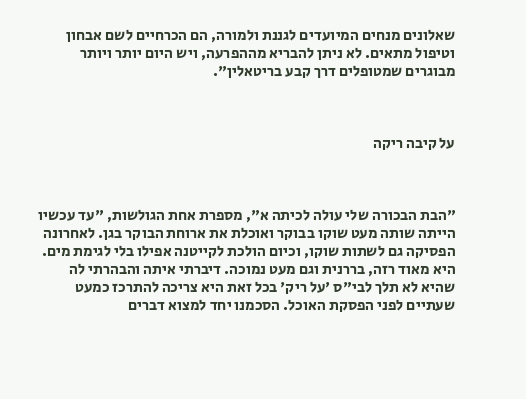שאלונים מנחים המיועדים לגננת ולמורה, הם הכרחיים לשם אבחון וטיפול מתאים. לא ניתן להבריא מההפרעה, ויש היום יותר ויותר מבוגרים שמטופלים דרך קבע בריטאלין".



על קיבה ריקה



"הבת הבכורה שלי עולה לכיתה א", מספרת אחת הגולשות, "עד עכשיו הייתה שותה מעט שוקו בבוקר ואוכלת את ארוחת הבוקר בגן. לאחרונה הפסיקה גם לשתות שוקו, וכיום הולכת לקייטנה אפילו בלי לגימת מים. היא מאוד רזה, בררנית וגם מעט נמוכה. דיברתי איתה והבהרתי לה שהיא לא תלך לבי"ס 'על ריק' בכל זאת היא צריכה להתרכז כמעט שעתיים לפני הפסקת האוכל. הסכמנו יחד למצוא דברים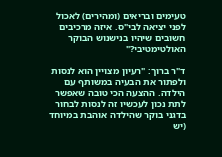טעימים ובריאים (ומהירים) לאכול לפני יציאה לבי"ס. איזה מרכיבים חשובים שיהיו בנישנוש הבוקר האולטימטיבי?"

ד"ר ברוך: "רעיון מצויין הוא לנסות ולפתור את הבעיה במשותף עם הילדה. ההצעה הכי טובה שאפשר לתת נכון לעכשיו זה לנסות לבחור בדגני בוקר שהילדה אוהבת במיוחד (יש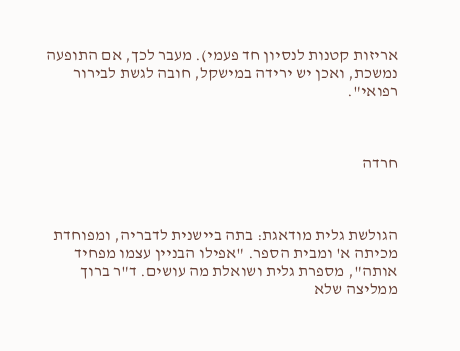אריזות קטנות לנסיון חד פעמי). מעבר לכך, אם התופעה נמשכת, ואכן יש ירידה במישקל, חובה לגשת לבירור רפואי".



חרדה



הגולשת גלית מודאגת: בתה ביישנית לדבריה, ומפוחדת מכיתה א' ומבית הספר. "אפילו הבניין עצמו מפחיד אותה", מספרת גלית ושואלת מה עושים. ד"ר ברוך ממליצה שלא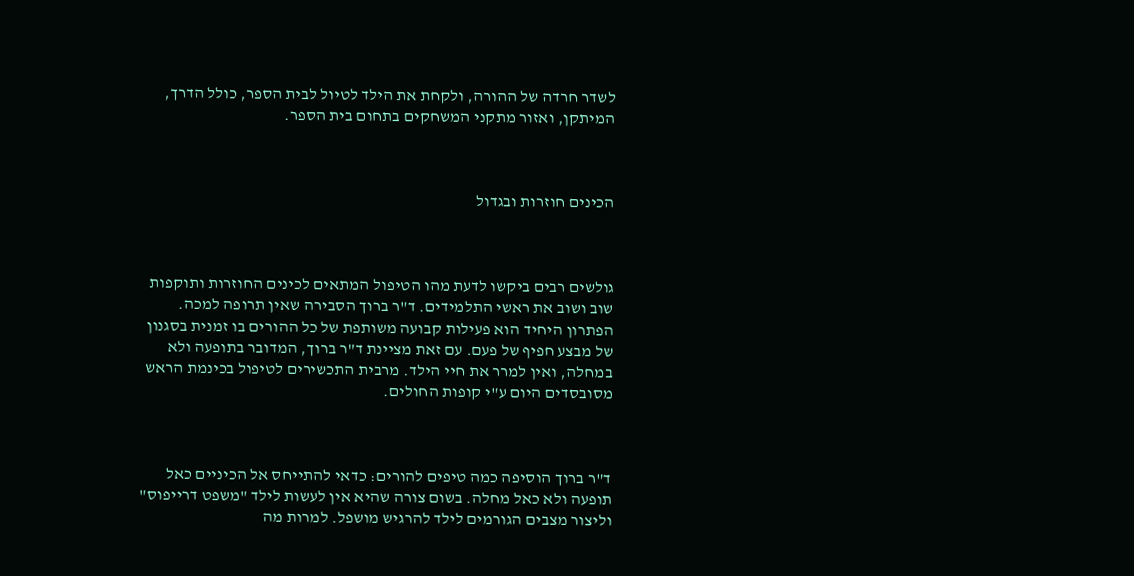לשדר חרדה של ההורה, ולקחת את הילד לטיול לבית הספר, כולל הדרך, המיתקן, ואזור מתקני המשחקים בתחום בית הספר.



הכינים חוזרות ובגדול



גולשים רבים ביקשו לדעת מהו הטיפול המתאים לכינים החוזרות ותוקפות שוב ושוב את ראשי התלמידים. ד"ר ברוך הסבירה שאין תרופה למכה. הפתרון היחיד הוא פעילות קבועה משותפת של כל ההורים בו זמנית בסגנון של מבצע חפיף של פעם. עם זאת מציינת ד"ר ברוך, המדובר בתופעה ולא במחלה, ואין למרר את חיי הילד. מרבית התכשירים לטיפול בכינמת הראש מסובסדים היום ע"י קופות החולים.



ד"ר ברוך הוסיפה כמה טיפים להורים: כדאי להתייחס אל הכיניים כאל תופעה ולא כאל מחלה. בשום צורה שהיא אין לעשות לילד "משפט דרייפוס" וליצור מצבים הגורמים לילד להרגיש מושפל. למרות מה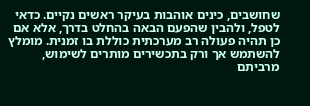שחושבים, כינים אוהבות בעיקר ראשים נקיים. כדאי לטפל, ולהבין שהפעם הבאה בהחלט בדרך, אלא אם כן תהיה פעולה רב מערכתית כוללת בו זמנית. מומלץ להשתמש אך ורק בתכשירים מותרים לשימוש, מרביתם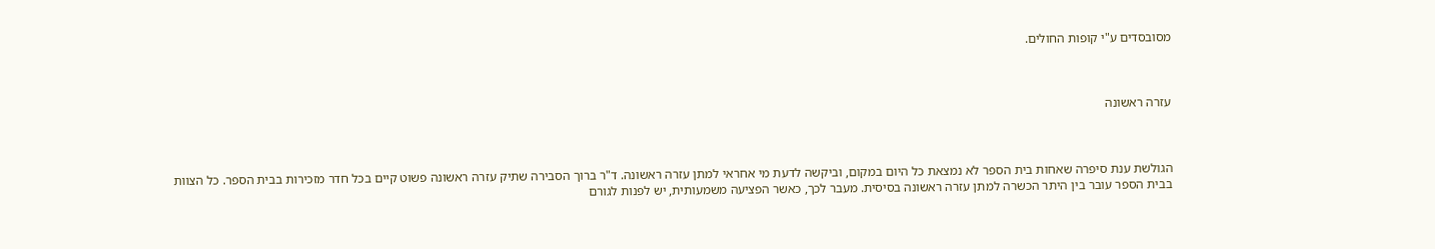מסובסדים ע"י קופות החולים.



עזרה ראשונה



הגולשת ענת סיפרה שאחות בית הספר לא נמצאת כל היום במקום, וביקשה לדעת מי אחראי למתן עזרה ראשונה. ד"ר ברוך הסבירה שתיק עזרה ראשונה פשוט קיים בכל חדר מזכירות בבית הספר. כל הצוות בבית הספר עובר בין היתר הכשרה למתן עזרה ראשונה בסיסית. מעבר לכך, כאשר הפציעה משמעותית, יש לפנות לגורם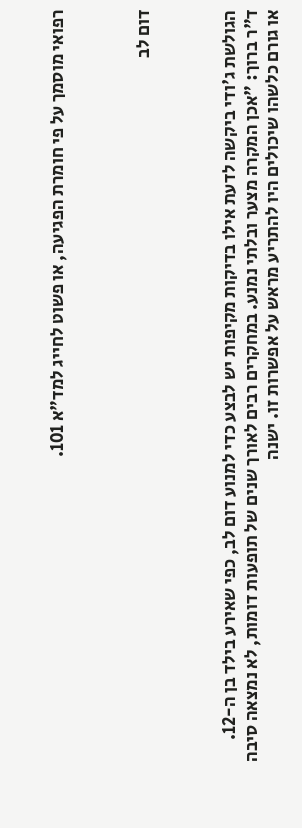רפואי מוסמך על פי חומרת הפגיעה, או פשוט לחייג למד"א 101.



דום לב



הגולשת ג'ודי ביקשה לדעת אילו בדיקות מקיפות יש לבצע כדי למנוע דום לב, כפי שאירע בילד בן ה-12. ד"ר ברוך: "אכן המקרה מצער ובלתי נמנע. במחקרים רבים לאורך שנים של תופעות דומות, לא נמצאה סיבה או גורם כלשהו שיכולים היו להתריע מראש על אפשרות זו. ישנה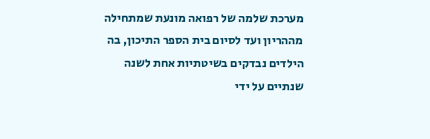מערכת שלמה של רפואה מונעת שמתחילה מההריון ועד לסיום בית הספר התיכון, בה הילדים נבדקים בשיטתיות אחת לשנה שנתיים על ידי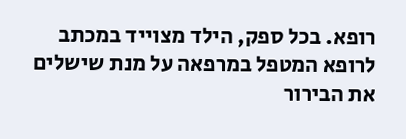רופא. בכל ספק, הילד מצוייד במכתב לרופא המטפל במרפאה על מנת שישלים את הבירור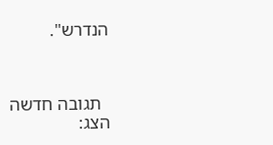הנדרש".



  תגובה חדשה
הצג: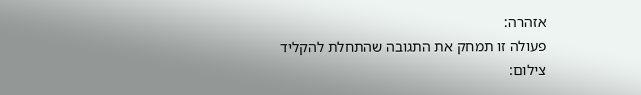אזהרה:
פעולה זו תמחק את התגובה שהתחלת להקליד
צילום: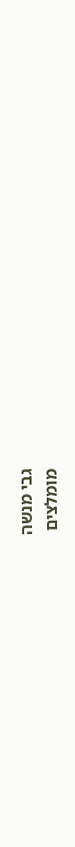גבי מנשה
מומלצים